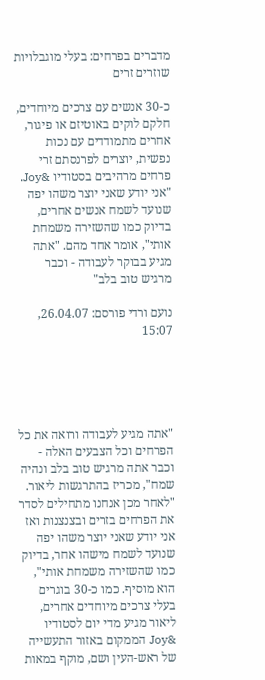מדברים בפרחים: בעלי מוגבלויות שוזרים זרים

כ-30 אנשים עם צרכים מיוחדים, חלקם לוקים באוטיזם או פיגור, אחרים מתמודדים עם נכות נפשית, יוצרים לפרנסתם זרי פרחים מרהיבים בסטודיו &Joy. "אני יודע שאני יוצר משהו יפה שנועד לשמח אנשים אחרים, בדיוק כמו שהשזירה משמחת אותי", אומר אחד מהם. "אתה מגיע בבוקר לעבודה - וכבר מרגיש טוב בלב"

נועם ורדי פורסם: 26.04.07, 15:07





"אתה מגיע לעבודה ורואה את כל הפרחים וכל הצבעים האלה - וכבר אתה מרגיש טוב בלב ונהיה שמח", מכריז בהתרגשות ליאור. "לאחר מכן אנחנו מתחילים לסדר את הפרחים בזרים ובצנצנות ואז אני יודע שאני יוצר משהו יפה שנועד לשמח מישהו אחר, בדיוק כמו שהשזירה משמחת אותי", הוא מוסיף. כמו כ-30 בוגרים בעלי צרכים מיוחדים אחרים, ליאור מגיע מדי יום לסטודיו &Joy הממקום באזור התעשייה של ראש-העין ושם, מוקף במאות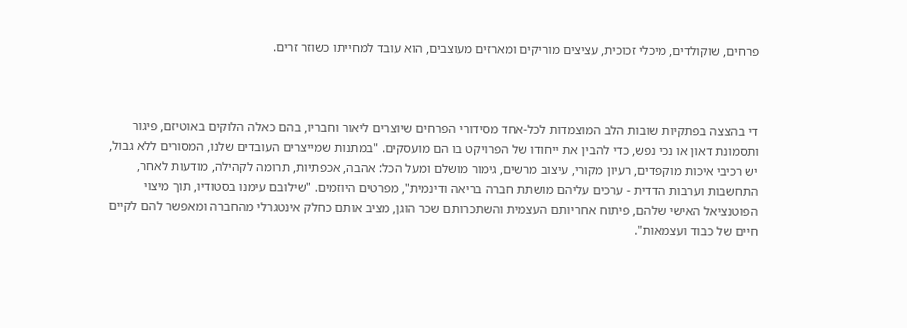פרחים, שוקולדים, מיכלי זכוכית, עציצים מוריקים ומארזים מעוצבים, הוא עובד למחייתו כשוזר זרים.



די בהצצה בפתקיות שובות הלב המוצמדות לכל-אחד מסידורי הפרחים שיוצרים ליאור וחבריו, בהם כאלה הלוקים באוטיזם, פיגור ותסמונת דאון או נכי נפש, כדי להבין את ייחודו של הפרויקט בו הם מועסקים. "במתנות שמייצרים העובדים שלנו, המסורים ללא גבול, יש רכיבי איכות מוקפדים, רעיון מקורי, עיצוב מרשים, גימור מושלם ומעל הכל: אהבה, אכפתיות, תרומה לקהילה, מודעות לאחר, התחשבות וערבות הדדית - ערכים עליהם מושתת חברה בריאה ודינמית", מפרטים היוזמים. "שילובם עימנו בסטודיו, תוך מיצוי הפוטנציאל האישי שלהם, פיתוח אחריותם העצמית והשתכרותם שכר הוגן, מציב אותם כחלק אינטגרלי מהחברה ומאפשר להם לקיים חיים של כבוד ועצמאות".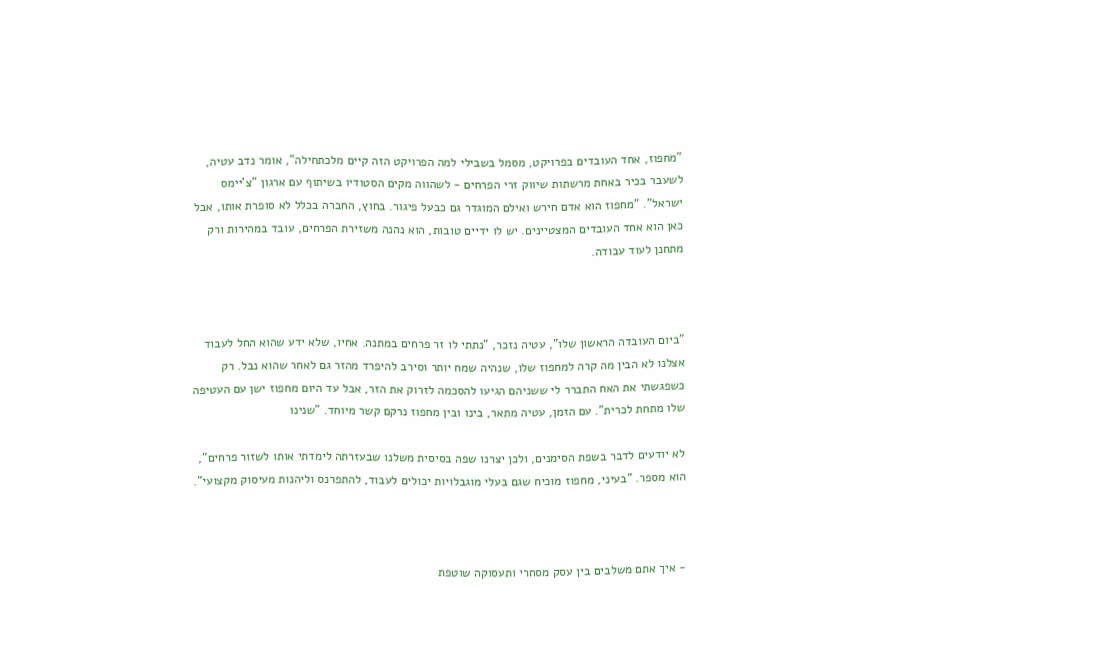"מחפוז, אחד העובדים בפרויקט, מסמל בשבילי למה הפרויקט הזה קיים מלכתחילה", אומר נדב עטיה, לשעבר בכיר באחת מרשתות שיווק זרי הפרחים - לשהווה מקים הסטודיו בשיתוף עם ארגון "צ'יימס ישראל". "מחפוז הוא אדם חירש ואילם המוגדר גם כבעל פיגור. בחוץ, החברה בכלל לא סופרת אותו, אבל כאן הוא אחד העובדים המצטיינים. יש לו ידיים טובות, הוא נהנה משזירת הפרחים, עובד במהירות ורק מתחנן לעוד עבודה.



"ביום העובדה הראשון שלו", עטיה נזכר, "נתתי לו זר פרחים במתנה. אחיו, שלא ידע שהוא החל לעבוד אצלנו לא הבין מה קרה למחפוז שלו, שנהיה שמח יותר וסירב להיפרד מהזר גם לאחר שהוא נבל. רק כשפגשתי את האח התברר לי ששניהם הגיעו להסכמה לזרוק את הזר, אבל עד היום מחפוז ישן עם העטיפה שלו מתחת לכרית". עם הזמן, עטיה מתאר, בינו ובין מחפוז נרקם קשר מיוחד. "שנינו

לא יודעים לדבר בשפת הסימנים, ולכן יצרנו שפה בסיסית משלנו שבעזרתה לימדתי אותו לשזור פרחים", הוא מספר. "בעיני, מחפוז מוכיח שגם בעלי מוגבלויות יכולים לעבוד, להתפרנס וליהנות מעיסוק מקצועי".



- איך אתם משלבים בין עסק מסחרי ותעסוקה שוטפת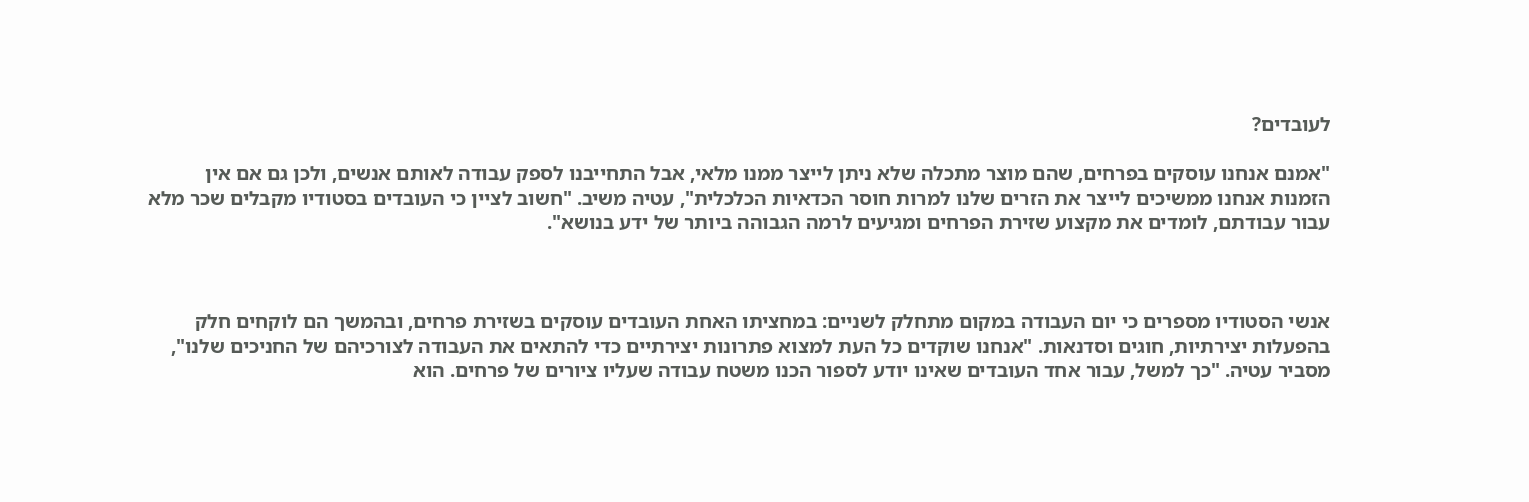לעובדים?

"אמנם אנחנו עוסקים בפרחים, שהם מוצר מתכלה שלא ניתן לייצר ממנו מלאי, אבל התחייבנו לספק עבודה לאותם אנשים, ולכן גם אם אין הזמנות אנחנו ממשיכים לייצר את הזרים שלנו למרות חוסר הכדאיות הכלכלית", עטיה משיב. "חשוב לציין כי העובדים בסטודיו מקבלים שכר מלא עבור עבודתם, לומדים את מקצוע שזירת הפרחים ומגיעים לרמה הגבוהה ביותר של ידע בנושא".



אנשי הסטודיו מספרים כי יום העבודה במקום מתחלק לשניים: במחציתו האחת העובדים עוסקים בשזירת פרחים, ובהמשך הם לוקחים חלק בהפעלות יצירתיות, חוגים וסדנאות. "אנחנו שוקדים כל העת למצוא פתרונות יצירתיים כדי להתאים את העבודה לצורכיהם של החניכים שלנו", מסביר עטיה. "כך למשל, עבור אחד העובדים שאינו יודע לספור הכנו משטח עבודה שעליו ציורים של פרחים. הוא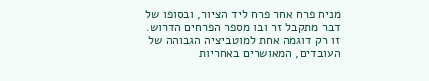מניח פרח אחר פרח ליד הציור, ובסופו של דבר מתקבל זר ובו מספר הפרחים הדרוש. זו רק דוגמה אחת למוטביציה הגבוהה של העובדים, המאושרים באחריות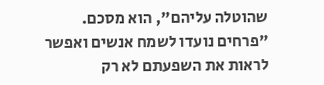שהוטלה עליהם", הוא מסכם. "פרחים נועדו לשמח אנשים ואפשר לראות את השפעתם לא רק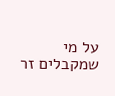על מי שמקבלים זר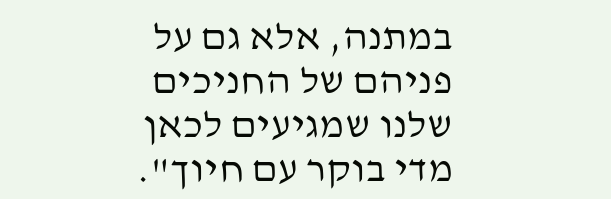במתנה, אלא גם על פניהם של החניכים שלנו שמגיעים לכאן מדי בוקר עם חיוך".